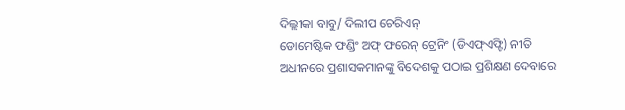ଦିଲ୍ଲୀକା ବାବୁ/ ଦିଲୀପ ଚେରିଏନ୍
ଡୋମେଷ୍ଟିକ ଫଣ୍ଡିଂ ଅଫ୍ ଫରେନ୍ ଟ୍ରେନିଂ (ଡିଏଫ୍ଏଫ୍ଟି) ନୀତି ଅଧୀନରେ ପ୍ରଶାସକମାନଙ୍କୁ ବିଦେଶକୁ ପଠାଇ ପ୍ରଶିକ୍ଷଣ ଦେବାରେ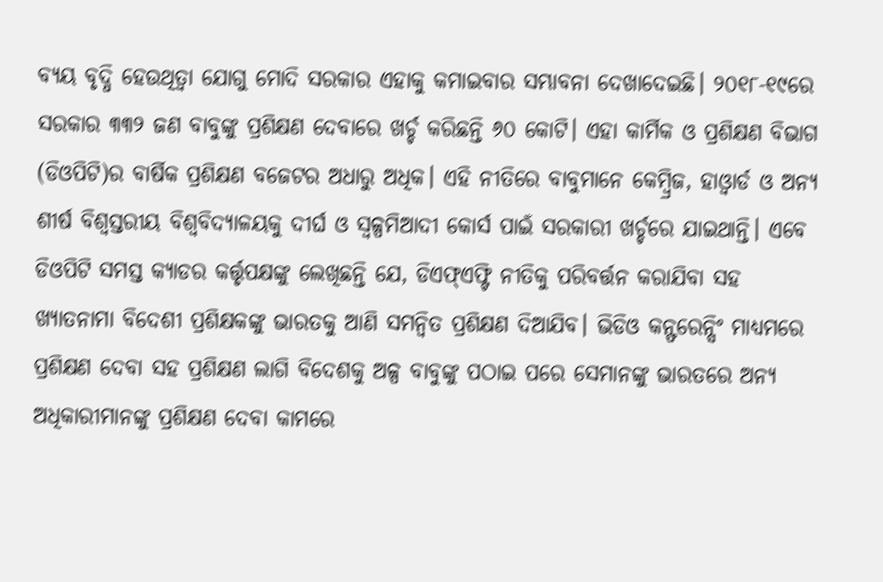ବ୍ୟୟ ବୃଦ୍ଧି ହେଉଥିତ୍ବା ଯୋଗୁ ମୋଦି ସରକାର ଏହାକୁ କମାଇବାର ସମ୍ଭାବନା ଦେଖାଦେଇଛି। ୨୦୧୮-୧୯ରେ ସରକାର ୩୩୨ ଜଣ ବାବୁଙ୍କୁ ପ୍ରଶିକ୍ଷଣ ଦେବାରେ ଖର୍ଚ୍ଚ କରିଛନ୍ତି ୬୦ କୋଟି। ଏହା କାର୍ମିକ ଓ ପ୍ରଶିକ୍ଷଣ ବିଭାଗ (ଡିଓପିଟି)ର ବାର୍ଷିକ ପ୍ରଶିକ୍ଷଣ ବଜେଟର ଅଧାରୁ ଅଧିକ। ଏହି ନୀତିରେ ବାବୁମାନେ କେମ୍ବ୍ରିଜ, ହାଓ୍ବାର୍ଡ ଓ ଅନ୍ୟ ଶୀର୍ଷ ବିଶ୍ୱସ୍ତରୀୟ ବିଶ୍ୱବିଦ୍ୟାଳୟକୁ ଦୀର୍ଘ ଓ ସ୍ବଳ୍ପମିଆଦୀ କୋର୍ସ ପାଇଁ ସରକାରୀ ଖର୍ଚ୍ଚରେ ଯାଇଥାନ୍ତି। ଏବେ ଡିଓପିଟି ସମସ୍ତ କ୍ୟାଡର କର୍ତ୍ତୃପକ୍ଷଙ୍କୁ ଲେଖିଛନ୍ତି ଯେ, ଡିଏଫ୍ଏଫ୍ଟି ନୀତିକୁ ପରିବର୍ତ୍ତନ କରାଯିବା ସହ ଖ୍ୟାତନାମା ବିଦେଶୀ ପ୍ରଶିକ୍ଷକଙ୍କୁ ଭାରତକୁ ଆଣି ସମନ୍ବିତ ପ୍ରଶିକ୍ଷଣ ଦିଆଯିବ। ଭିଡିଓ କନ୍ଫରେନ୍ସିଂ ମାଧ୍ୟମରେ ପ୍ରଶିକ୍ଷଣ ଦେବା ସହ ପ୍ରଶିକ୍ଷଣ ଲାଗି ବିଦେଶକୁ ଅଳ୍ପ ବାବୁଙ୍କୁ ପଠାଇ ପରେ ସେମାନଙ୍କୁ ଭାରତରେ ଅନ୍ୟ ଅଧିକାରୀମାନଙ୍କୁ ପ୍ରଶିକ୍ଷଣ ଦେବା କାମରେ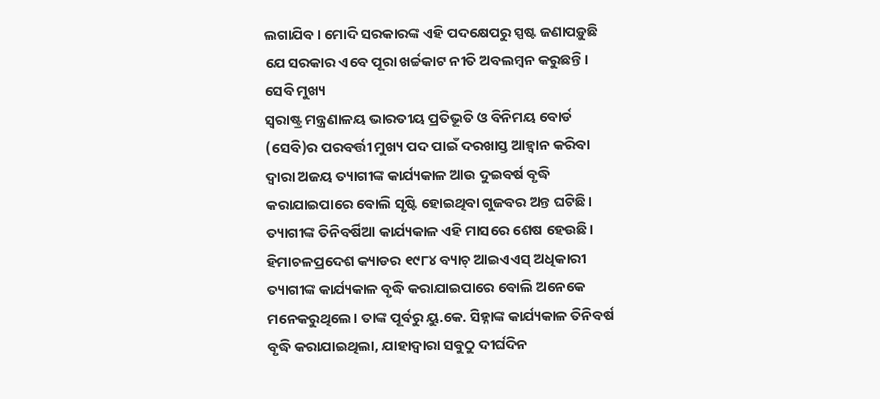ଲଗାଯିବ। ମୋଦି ସରକାରଙ୍କ ଏହି ପଦକ୍ଷେପରୁ ସ୍ପଷ୍ଟ ଜଣାପଡ଼ୁଛି ଯେ ସରକାର ଏବେ ପୂରା ଖର୍ଚ୍ଚକାଟ ନୀତି ଅବଲମ୍ବନ କରୁଛନ୍ତି।
ସେବି ମୁଖ୍ୟ
ସ୍ବରାଷ୍ଟ୍ର ମନ୍ତ୍ରଣାଳୟ ଭାରତୀୟ ପ୍ରତିଭୂତି ଓ ବିନିମୟ ବୋର୍ଡ (ସେବି)ର ପରବର୍ତ୍ତୀ ମୁଖ୍ୟ ପଦ ପାଇଁ ଦରଖାସ୍ତ ଆହ୍ବାନ କରିବା ଦ୍ୱାରା ଅଜୟ ତ୍ୟାଗୀଙ୍କ କାର୍ଯ୍ୟକାଳ ଆଉ ଦୁଇବର୍ଷ ବୃଦ୍ଧି କରାଯାଇପାରେ ବୋଲି ସୃଷ୍ଟି ହୋଇଥିବା ଗୁଜବର ଅନ୍ତ ଘଟିଛି। ତ୍ୟାଗୀଙ୍କ ତିନିବର୍ଷିଆ କାର୍ଯ୍ୟକାଳ ଏହି ମାସରେ ଶେଷ ହେଉଛି। ହିମାଚଳପ୍ରଦେଶ କ୍ୟାଡର ୧୯୮୪ ବ୍ୟାଚ୍ ଆଇଏଏସ୍ ଅଧିକାରୀ ତ୍ୟାଗୀଙ୍କ କାର୍ଯ୍ୟକାଳ ବୃଦ୍ଧି କରାଯାଇପାରେ ବୋଲି ଅନେକେ ମନେକରୁଥିଲେ। ତାଙ୍କ ପୂର୍ବରୁ ୟୁ.କେ. ସିହ୍ନାଙ୍କ କାର୍ଯ୍ୟକାଳ ତିନିବର୍ଷ ବୃଦ୍ଧି କରାଯାଇଥିଲା, ଯାହାଦ୍ୱାରା ସବୁଠୁ ଦୀର୍ଘଦିନ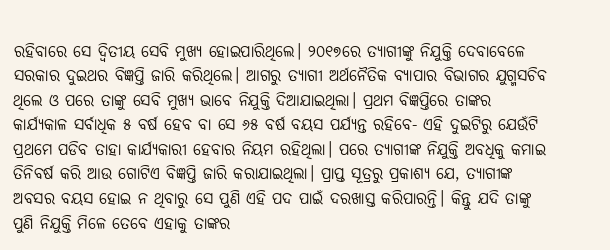ରହିବାରେ ସେ ଦ୍ୱିତୀୟ ସେବି ମୁଖ୍ୟ ହୋଇପାରିଥିଲେ। ୨୦୧୭ରେ ତ୍ୟାଗୀଙ୍କୁ ନିଯୁକ୍ତି ଦେବାବେଳେ ସରକାର ଦୁଇଥର ବିଜ୍ଞପ୍ତି ଜାରି କରିଥିଲେ। ଆଗରୁ ତ୍ୟାଗୀ ଅର୍ଥନୈତିକ ବ୍ୟାପାର ବିଭାଗର ଯୁଗ୍ମସଚିବ ଥିଲେ ଓ ପରେ ତାଙ୍କୁ ସେବି ମୁଖ୍ୟ ଭାବେ ନିଯୁକ୍ତି ଦିଆଯାଇଥିଲା। ପ୍ରଥମ ବିଜ୍ଞପ୍ତିରେ ତାଙ୍କର କାର୍ଯ୍ୟକାଳ ସର୍ବାଧିକ ୫ ବର୍ଷ ହେବ ବା ସେ ୬୫ ବର୍ଷ ବୟସ ପର୍ଯ୍ୟନ୍ତ ରହିବେ- ଏହି ଦୁଇଟିରୁ ଯେଉଁଟି ପ୍ରଥମେ ପଡିବ ତାହା କାର୍ଯ୍ୟକାରୀ ହେବାର ନିୟମ ରହିଥିଲା। ପରେ ତ୍ୟାଗୀଙ୍କ ନିଯୁକ୍ତି ଅବଧିକୁ କମାଇ ତିନିବର୍ଷ କରି ଆଉ ଗୋଟିଏ ବିଜ୍ଞପ୍ତି ଜାରି କରାଯାଇଥିଲା। ପ୍ରାପ୍ତ ସୂତ୍ରରୁ ପ୍ରକାଶ୍ୟ ଯେ, ତ୍ୟାଗୀଙ୍କ ଅବସର ବୟସ ହୋଇ ନ ଥିବାରୁ ସେ ପୁଣି ଏହି ପଦ ପାଇଁ ଦରଖାସ୍ତ କରିପାରନ୍ତି। କିନ୍ତୁ ଯଦି ତାଙ୍କୁ ପୁଣି ନିଯୁକ୍ତି ମିଳେ ତେବେ ଏହାକୁ ତାଙ୍କର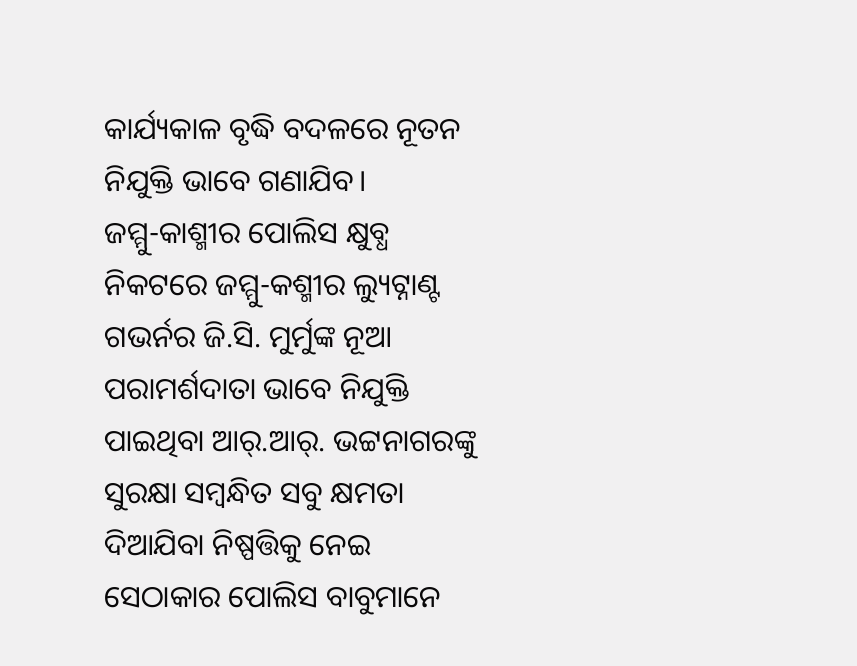କାର୍ଯ୍ୟକାଳ ବୃଦ୍ଧି ବଦଳରେ ନୂତନ ନିଯୁକ୍ତି ଭାବେ ଗଣାଯିବ।
ଜମ୍ମୁ-କାଶ୍ମୀର ପୋଲିସ କ୍ଷୁବ୍ଧ
ନିକଟରେ ଜମ୍ମୁ-କଶ୍ମୀର ଲ୍ୟୁଟ୍ନାଣ୍ଟ ଗଭର୍ନର ଜି.ସି. ମୁର୍ମୁଙ୍କ ନୂଆ ପରାମର୍ଶଦାତା ଭାବେ ନିଯୁକ୍ତି ପାଇଥିବା ଆର୍.ଆର୍. ଭଟ୍ଟନାଗରଙ୍କୁ ସୁରକ୍ଷା ସମ୍ବନ୍ଧିତ ସବୁ କ୍ଷମତା ଦିଆଯିବା ନିଷ୍ପତ୍ତିକୁ ନେଇ ସେଠାକାର ପୋଲିସ ବାବୁମାନେ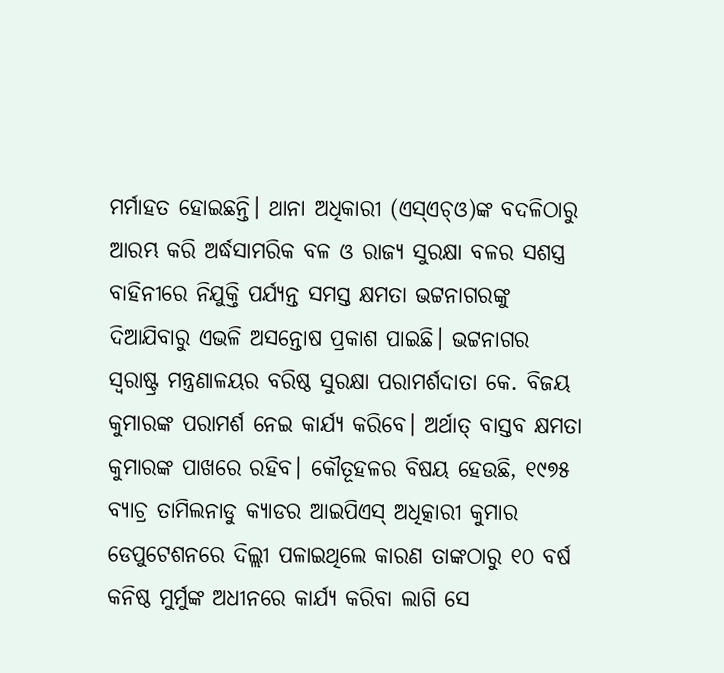ମର୍ମାହତ ହୋଇଛନ୍ତି। ଥାନା ଅଧିକାରୀ (ଏସ୍ଏଚ୍ଓ)ଙ୍କ ବଦଳିଠାରୁ ଆରମ୍ଭ କରି ଅର୍ଦ୍ଧସାମରିକ ବଳ ଓ ରାଜ୍ୟ ସୁରକ୍ଷା ବଳର ସଶସ୍ତ୍ର ବାହିନୀରେ ନିଯୁକ୍ତି ପର୍ଯ୍ୟନ୍ତ ସମସ୍ତ କ୍ଷମତା ଭଟ୍ଟନାଗରଙ୍କୁ ଦିଆଯିବାରୁ ଏଭଳି ଅସନ୍ତୋଷ ପ୍ରକାଶ ପାଇଛି। ଭଟ୍ଟନାଗର ସ୍ବରାଷ୍ଟ୍ର ମନ୍ତ୍ରଣାଳୟର ବରିଷ୍ଠ ସୁରକ୍ଷା ପରାମର୍ଶଦାତା କେ. ବିଜୟ କୁମାରଙ୍କ ପରାମର୍ଶ ନେଇ କାର୍ଯ୍ୟ କରିବେ। ଅର୍ଥାତ୍ ବାସ୍ତବ କ୍ଷମତା କୁମାରଙ୍କ ପାଖରେ ରହିବ। କୌତୂହଳର ବିଷୟ ହେଉଛି, ୧୯୭୫ ବ୍ୟାଚ୍ର ତାମିଲନାଡୁ କ୍ୟାଡର ଆଇପିଏସ୍ ଅଧିତ୍କାରୀ କୁମାର ଡେପୁଟେଶନରେ ଦିଲ୍ଲୀ ପଳାଇଥିଲେ କାରଣ ତାଙ୍କଠାରୁ ୧୦ ବର୍ଷ କନିଷ୍ଠ ମୁର୍ମୁଙ୍କ ଅଧୀନରେ କାର୍ଯ୍ୟ କରିବା ଲାଗି ସେ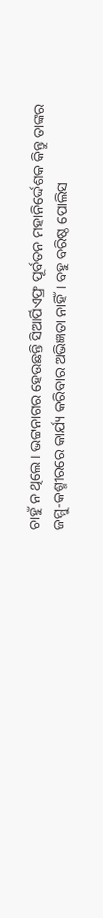ଚାହୁଁ ନ ଥିଲେ। ଭଟ୍ଟନାଗର ହେଉଛନ୍ତି ସିଆର୍ପିଏଫ୍ର ପୂର୍ବତନ ମହାନିର୍ଦ୍ଦେଶକ କିନ୍ତୁ ତାଙ୍କର ଜମ୍ମୁ-କଶ୍ମୀରରେ କାର୍ଯ୍ୟ କରିବାର ଅଭିଜ୍ଞତା ନାହିଁ। ବହୁ ବରିଷ୍ଠ ପୋଲିସ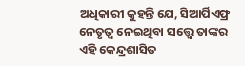ଅଧିକାରୀ କୁହନ୍ତି ଯେ, ସିଆର୍ପିଏଫ୍ର ନେତୃତ୍ୱ ନେଇଥିବା ସତ୍ତ୍ୱେ ତାଙ୍କର ଏହି କେନ୍ଦ୍ରଶାସିତ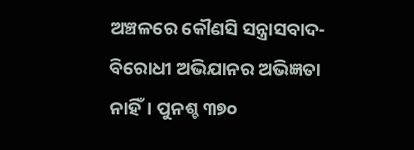ଅଞ୍ଚଳରେ କୌଣସି ସନ୍ତ୍ରାସବାଦ-ବିରୋଧୀ ଅଭିଯାନର ଅଭିଜ୍ଞତା ନାହିଁ। ପୁନଶ୍ଚ ୩୭୦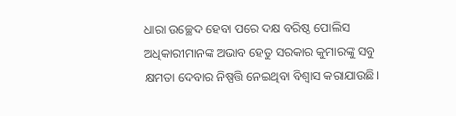ଧାରା ଉଚ୍ଛେଦ ହେବା ପରେ ଦକ୍ଷ ବରିଷ୍ଠ ପୋଲିସ ଅଧିକାରୀମାନଙ୍କ ଅଭାବ ହେତୁ ସରକାର କୁମାରଙ୍କୁ ସବୁ କ୍ଷମତା ଦେବାର ନିଷ୍ପତ୍ତି ନେଇଥିବା ବିଶ୍ୱାସ କରାଯାଉଛି।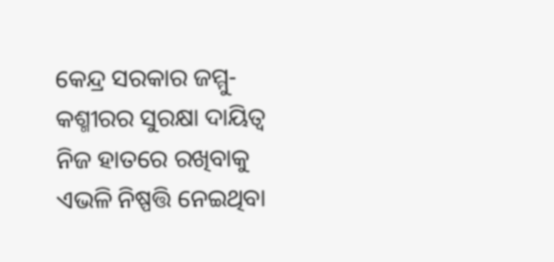କେନ୍ଦ୍ର ସରକାର ଜମ୍ମୁ-କଶ୍ମୀରର ସୁରକ୍ଷା ଦାୟିତ୍ୱ ନିଜ ହାତରେ ରଖିବାକୁ ଏଭଳି ନିଷ୍ପତ୍ତି ନେଇଥିବା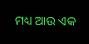ମଧ୍ୟ ଆଉ ଏକ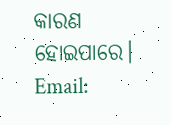କାରଣ ହୋଇପାରେ।
Email: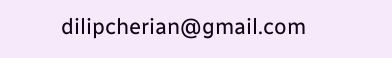dilipcherian@gmail.com